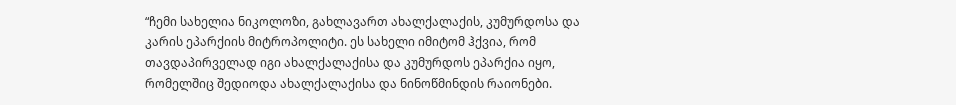“ჩემი სახელია ნიკოლოზი, გახლავართ ახალქალაქის, კუმურდოსა და კარის ეპარქიის მიტროპოლიტი. ეს სახელი იმიტომ ჰქვია, რომ თავდაპირველად იგი ახალქალაქისა და კუმურდოს ეპარქია იყო, რომელშიც შედიოდა ახალქალაქისა და ნინოწმინდის რაიონები.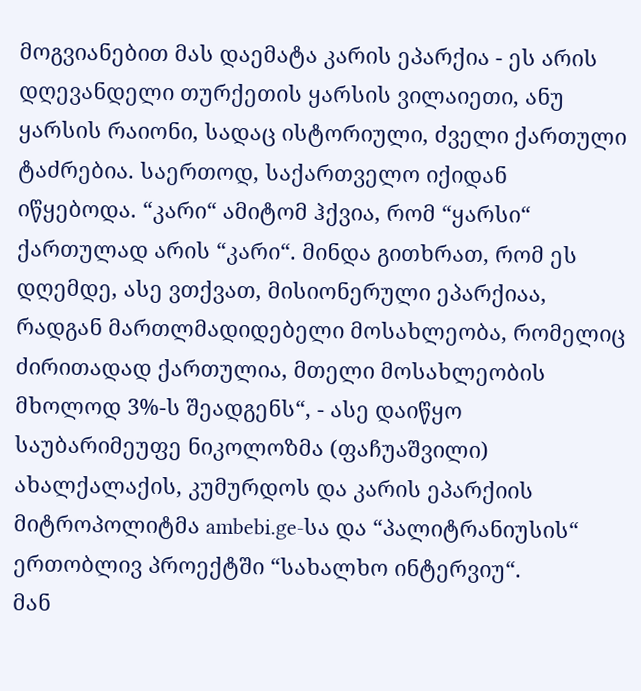მოგვიანებით მას დაემატა კარის ეპარქია - ეს არის დღევანდელი თურქეთის ყარსის ვილაიეთი, ანუ ყარსის რაიონი, სადაც ისტორიული, ძველი ქართული ტაძრებია. საერთოდ, საქართველო იქიდან იწყებოდა. “კარი“ ამიტომ ჰქვია, რომ “ყარსი“ ქართულად არის “კარი“. მინდა გითხრათ, რომ ეს დღემდე, ასე ვთქვათ, მისიონერული ეპარქიაა, რადგან მართლმადიდებელი მოსახლეობა, რომელიც ძირითადად ქართულია, მთელი მოსახლეობის მხოლოდ 3%-ს შეადგენს“, - ასე დაიწყო საუბარიმეუფე ნიკოლოზმა (ფაჩუაშვილი) ახალქალაქის, კუმურდოს და კარის ეპარქიის მიტროპოლიტმა ambebi.ge-სა და “პალიტრანიუსის“ ერთობლივ პროექტში “სახალხო ინტერვიუ“.
მან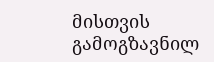მისთვის გამოგზავნილ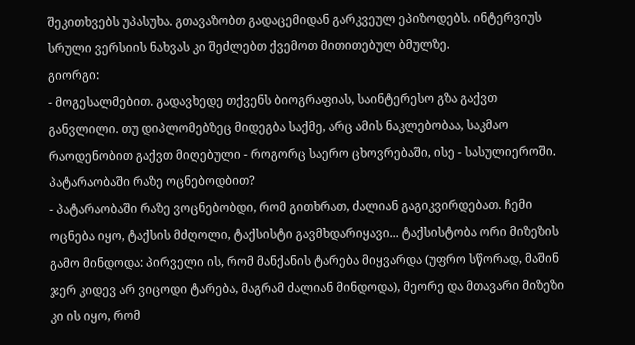შეკითხვებს უპასუხა. გთავაზობთ გადაცემიდან გარკვეულ ეპიზოდებს. ინტერვიუს სრული ვერსიის ნახვას კი შეძლებთ ქვემოთ მითითებულ ბმულზე.
გიორგი:
- მოგესალმებით. გადავხედე თქვენს ბიოგრაფიას, საინტერესო გზა გაქვთ განვლილი. თუ დიპლომებზეც მიდეგბა საქმე, არც ამის ნაკლებობაა, საკმაო რაოდენობით გაქვთ მიღებული - როგორც საერო ცხოვრებაში, ისე - სასულიეროში. პატარაობაში რაზე ოცნებოდბით?
- პატარაობაში რაზე ვოცნებობდი, რომ გითხრათ, ძალიან გაგიკვირდებათ. ჩემი ოცნება იყო, ტაქსის მძღოლი, ტაქსისტი გავმხდარიყავი... ტაქსისტობა ორი მიზეზის გამო მინდოდა: პირველი ის, რომ მანქანის ტარება მიყვარდა (უფრო სწორად, მაშინ ჯერ კიდევ არ ვიცოდი ტარება, მაგრამ ძალიან მინდოდა), მეორე და მთავარი მიზეზი კი ის იყო, რომ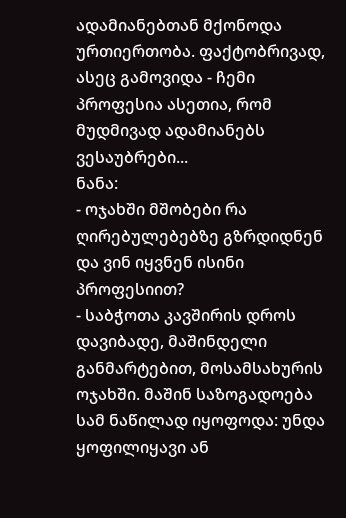ადამიანებთან მქონოდა ურთიერთობა. ფაქტობრივად, ასეც გამოვიდა - ჩემი პროფესია ასეთია, რომ მუდმივად ადამიანებს ვესაუბრები...
ნანა:
- ოჯახში მშობები რა ღირებულებებზე გზრდიდნენ და ვინ იყვნენ ისინი პროფესიით?
- საბჭოთა კავშირის დროს დავიბადე, მაშინდელი განმარტებით, მოსამსახურის ოჯახში. მაშინ საზოგადოება სამ ნაწილად იყოფოდა: უნდა ყოფილიყავი ან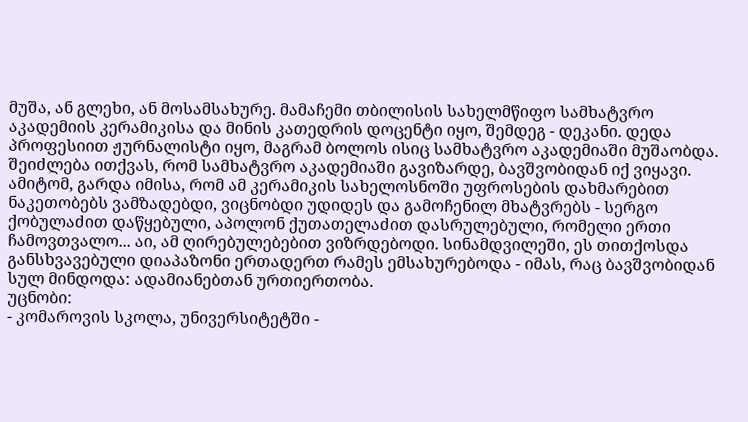მუშა, ან გლეხი, ან მოსამსახურე. მამაჩემი თბილისის სახელმწიფო სამხატვრო აკადემიის კერამიკისა და მინის კათედრის დოცენტი იყო, შემდეგ - დეკანი. დედა პროფესიით ჟურნალისტი იყო, მაგრამ ბოლოს ისიც სამხატვრო აკადემიაში მუშაობდა. შეიძლება ითქვას, რომ სამხატვრო აკადემიაში გავიზარდე, ბავშვობიდან იქ ვიყავი. ამიტომ, გარდა იმისა, რომ ამ კერამიკის სახელოსნოში უფროსების დახმარებით ნაკეთობებს ვამზადებდი, ვიცნობდი უდიდეს და გამოჩენილ მხატვრებს - სერგო ქობულაძით დაწყებული, აპოლონ ქუთათელაძით დასრულებული, რომელი ერთი ჩამოვთვალო... აი, ამ ღირებულებებით ვიზრდებოდი. სინამდვილეში, ეს თითქოსდა განსხვავებული დიაპაზონი ერთადერთ რამეს ემსახურებოდა - იმას, რაც ბავშვობიდან სულ მინდოდა: ადამიანებთან ურთიერთობა.
უცნობი:
- კომაროვის სკოლა, უნივერსიტეტში -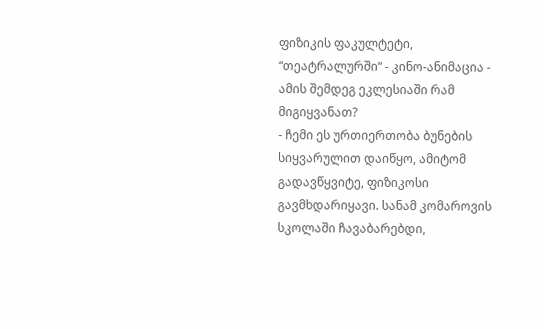ფიზიკის ფაკულტეტი, “თეატრალურში“ - კინო-ანიმაცია - ამის შემდეგ ეკლესიაში რამ მიგიყვანათ?
- ჩემი ეს ურთიერთობა ბუნების სიყვარულით დაიწყო, ამიტომ გადავწყვიტე, ფიზიკოსი გავმხდარიყავი. სანამ კომაროვის სკოლაში ჩავაბარებდი,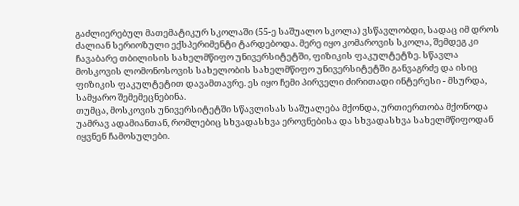გაძლიერებულ მათემატიკურ სკოლაში (55-ე საშუალო სკოლა) ვსწავლობდი, სადაც იმ დროს ძალიან სერიოზული ექსპერიმენტი ტარდებოდა. მერე იყო კომაროვის სკოლა, შემდეგ კი ჩავაბარე თბილისის სახელმწიფო უნივერსიტეტში, ფიზიკის ფაკულტეტზე. სწავლა მოსკოვის ლომონოსოვის სახელობის სახელმწიფო უნივერსიტეტში განვაგრძე და ისიც ფიზიკის ფაკულტეტით დავამთავრე. ეს იყო ჩემი პირველი ძირითადი ინტერესი - მსურდა, სამყარო შემემეცნებინა.
თუმცა, მოსკოვის უნივერსიტეტში სწავლისას საშუალება მქონდა, ურთიერთობა მქონოდა უამრავ ადამიანთან, რომლებიც სხვადასხვა ეროვნებისა და სხვადასხვა სახელმწიფოდან იყვნენ ჩამოსულები.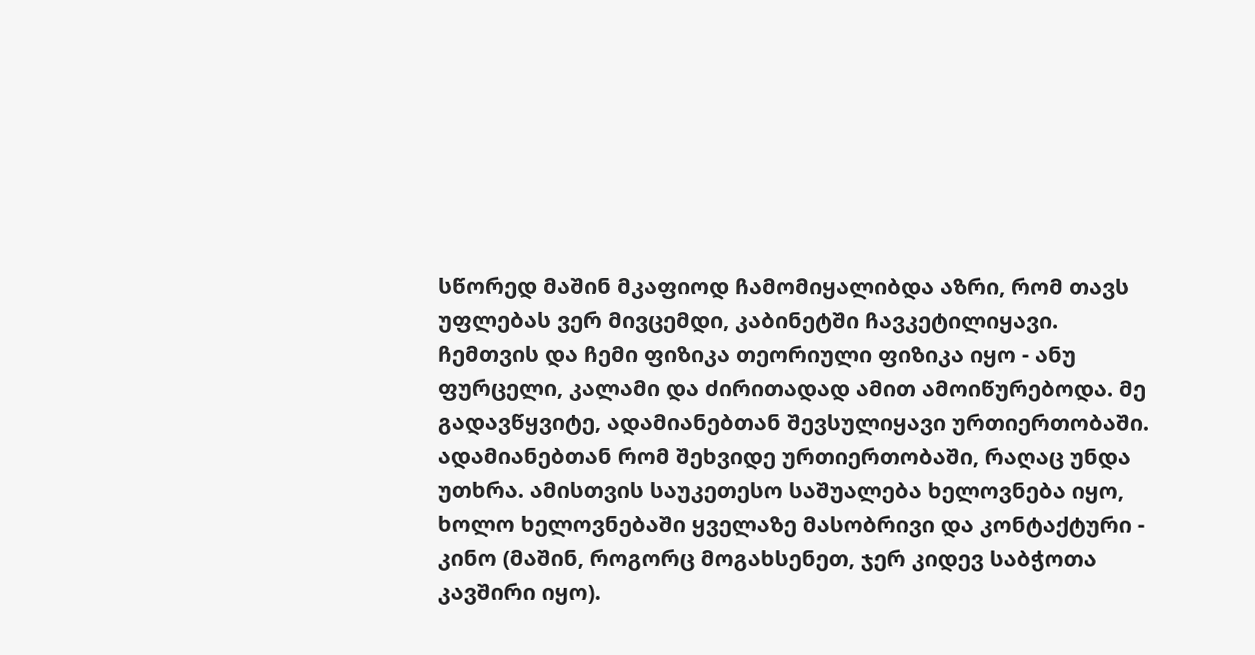სწორედ მაშინ მკაფიოდ ჩამომიყალიბდა აზრი, რომ თავს უფლებას ვერ მივცემდი, კაბინეტში ჩავკეტილიყავი. ჩემთვის და ჩემი ფიზიკა თეორიული ფიზიკა იყო - ანუ ფურცელი, კალამი და ძირითადად ამით ამოიწურებოდა. მე გადავწყვიტე, ადამიანებთან შევსულიყავი ურთიერთობაში.
ადამიანებთან რომ შეხვიდე ურთიერთობაში, რაღაც უნდა უთხრა. ამისთვის საუკეთესო საშუალება ხელოვნება იყო, ხოლო ხელოვნებაში ყველაზე მასობრივი და კონტაქტური - კინო (მაშინ, როგორც მოგახსენეთ, ჯერ კიდევ საბჭოთა კავშირი იყო).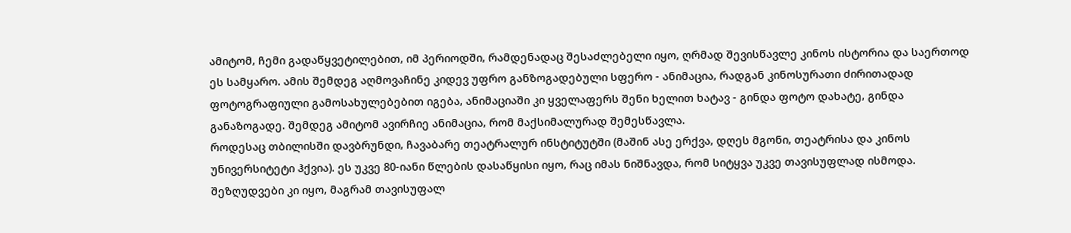ამიტომ, ჩემი გადაწყვეტილებით, იმ პერიოდში, რამდენადაც შესაძლებელი იყო, ღრმად შევისწავლე კინოს ისტორია და საერთოდ ეს სამყარო. ამის შემდეგ აღმოვაჩინე კიდევ უფრო განზოგადებული სფერო - ანიმაცია, რადგან კინოსურათი ძირითადად ფოტოგრაფიული გამოსახულებებით იგება, ანიმაციაში კი ყველაფერს შენი ხელით ხატავ - გინდა ფოტო დახატე, გინდა განაზოგადე. შემდეგ ამიტომ ავირჩიე ანიმაცია, რომ მაქსიმალურად შემესწავლა.
როდესაც თბილისში დავბრუნდი, ჩავაბარე თეატრალურ ინსტიტუტში (მაშინ ასე ერქვა, დღეს მგონი, თეატრისა და კინოს უნივერსიტეტი ჰქვია). ეს უკვე 80-იანი წლების დასაწყისი იყო, რაც იმას ნიშნავდა, რომ სიტყვა უკვე თავისუფლად ისმოდა. შეზღუდვები კი იყო, მაგრამ თავისუფალ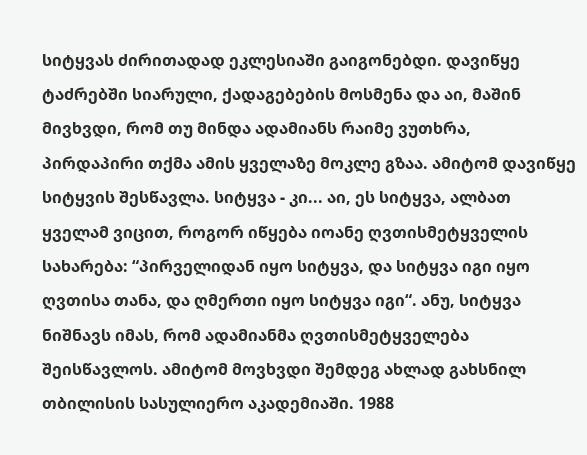სიტყვას ძირითადად ეკლესიაში გაიგონებდი. დავიწყე ტაძრებში სიარული, ქადაგებების მოსმენა და აი, მაშინ მივხვდი, რომ თუ მინდა ადამიანს რაიმე ვუთხრა, პირდაპირი თქმა ამის ყველაზე მოკლე გზაა. ამიტომ დავიწყე სიტყვის შესწავლა. სიტყვა - კი... აი, ეს სიტყვა, ალბათ ყველამ ვიცით, როგორ იწყება იოანე ღვთისმეტყველის სახარება: “პირველიდან იყო სიტყვა, და სიტყვა იგი იყო ღვთისა თანა, და ღმერთი იყო სიტყვა იგი“. ანუ, სიტყვა ნიშნავს იმას, რომ ადამიანმა ღვთისმეტყველება შეისწავლოს. ამიტომ მოვხვდი შემდეგ ახლად გახსნილ თბილისის სასულიერო აკადემიაში. 1988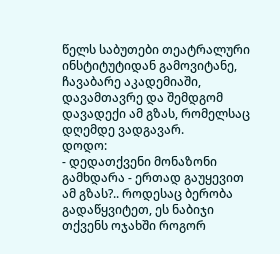წელს საბუთები თეატრალური ინსტიტუტიდან გამოვიტანე, ჩავაბარე აკადემიაში, დავამთავრე და შემდგომ დავადექი ამ გზას, რომელსაც დღემდე ვადგავარ.
დოდო:
- დედათქვენი მონაზონი გამხდარა - ერთად გაუყევით ამ გზას?.. როდესაც ბერობა გადაწყვიტეთ, ეს ნაბიჯი თქვენს ოჯახში როგორ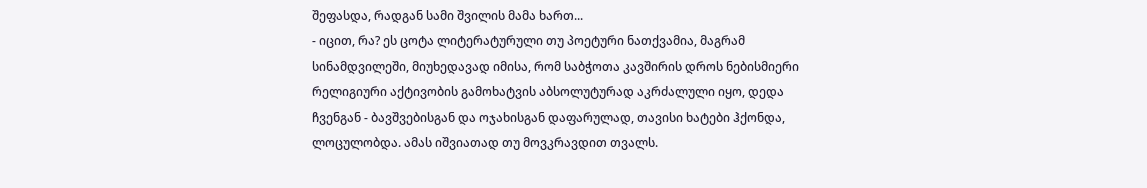შეფასდა, რადგან სამი შვილის მამა ხართ...
- იცით, რა? ეს ცოტა ლიტერატურული თუ პოეტური ნათქვამია, მაგრამ სინამდვილეში, მიუხედავად იმისა, რომ საბჭოთა კავშირის დროს ნებისმიერი რელიგიური აქტივობის გამოხატვის აბსოლუტურად აკრძალული იყო, დედა ჩვენგან - ბავშვებისგან და ოჯახისგან დაფარულად, თავისი ხატები ჰქონდა, ლოცულობდა. ამას იშვიათად თუ მოვკრავდით თვალს.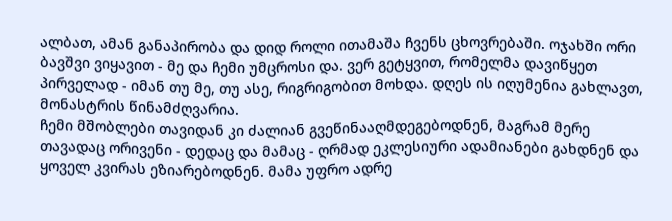ალბათ, ამან განაპირობა და დიდ როლი ითამაშა ჩვენს ცხოვრებაში. ოჯახში ორი ბავშვი ვიყავით - მე და ჩემი უმცროსი და. ვერ გეტყვით, რომელმა დავიწყეთ პირველად - იმან თუ მე, თუ ასე, რიგრიგობით მოხდა. დღეს ის იღუმენია გახლავთ, მონასტრის წინამძღვარია.
ჩემი მშობლები თავიდან კი ძალიან გვეწინააღმდეგებოდნენ, მაგრამ მერე თავადაც ორივენი - დედაც და მამაც - ღრმად ეკლესიური ადამიანები გახდნენ და ყოველ კვირას ეზიარებოდნენ. მამა უფრო ადრე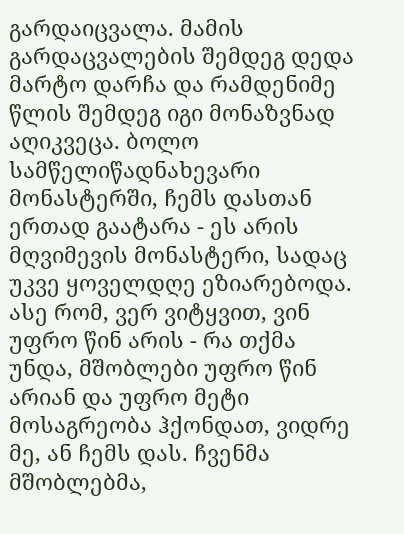გარდაიცვალა. მამის გარდაცვალების შემდეგ დედა მარტო დარჩა და რამდენიმე წლის შემდეგ იგი მონაზვნად აღიკვეცა. ბოლო სამწელიწადნახევარი მონასტერში, ჩემს დასთან ერთად გაატარა - ეს არის მღვიმევის მონასტერი, სადაც უკვე ყოველდღე ეზიარებოდა. ასე რომ, ვერ ვიტყვით, ვინ უფრო წინ არის - რა თქმა უნდა, მშობლები უფრო წინ არიან და უფრო მეტი მოსაგრეობა ჰქონდათ, ვიდრე მე, ან ჩემს დას. ჩვენმა მშობლებმა,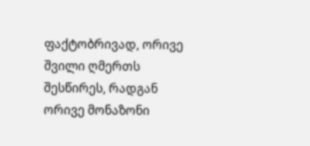ფაქტობრივად, ორივე შვილი ღმერთს შესწირეს, რადგან ორივე მონაზონი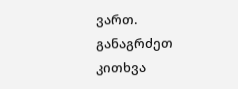ვართ. განაგრძეთ კითხვა